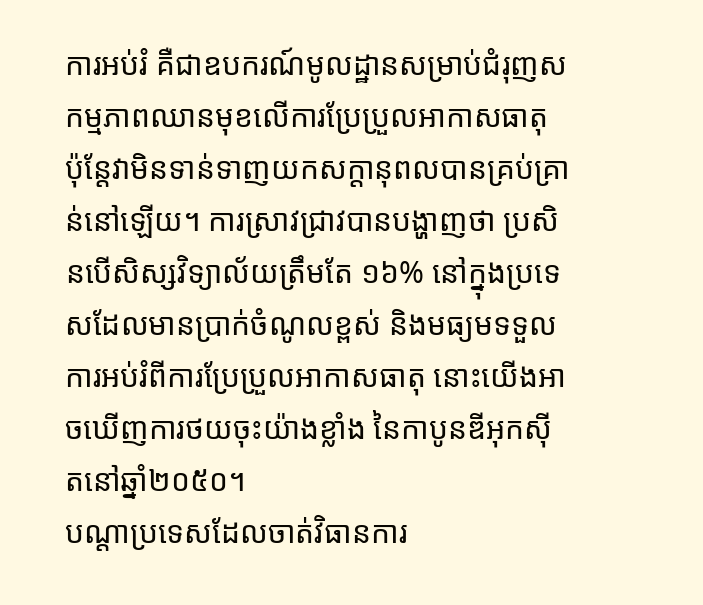ការអប់រំ គឺជាឧបករណ៍មូលដ្ឋានសម្រាប់ជំរុញសកម្មភាពឈានមុខលើការប្រែប្រួលអាកាសធាតុ ប៉ុន្តែវាមិនទាន់ទាញយកសក្តានុពលបានគ្រប់គ្រាន់នៅឡើយ។ ការស្រាវជ្រាវបានបង្ហាញថា ប្រសិនបើសិស្សវិទ្យាល័យត្រឹមតែ ១៦% នៅក្នុងប្រទេសដែលមានប្រាក់ចំណូលខ្ពស់ និងមធ្យមទទួលការអប់រំពីការប្រែប្រួលអាកាសធាតុ នោះយើងអាចឃើញការថយចុះយ៉ាងខ្លាំង នៃកាបូនឌីអុកស៊ីតនៅឆ្នាំ២០៥០។
បណ្តាប្រទេសដែលចាត់វិធានការ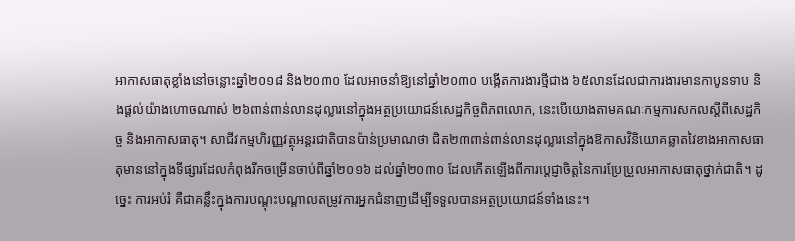អាកាសធាតុខ្លាំងនៅចន្លោះឆ្នាំ២០១៨ និង២០៣០ ដែលអាចនាំឱ្យនៅឆ្នាំ២០៣០ បង្កើតការងារថ្មីជាង ៦៥លានដែលជាការងារមានកាបូនទាប និងផ្តល់យ៉ាងហោចណាស់ ២៦ពាន់ពាន់លានដុល្លារនៅក្នុងអត្ថប្រយោជន៍សេដ្ឋកិច្ចពិភពលោក, នេះបើយោងតាមគណៈកម្មការសកលស្តីពីសេដ្ឋកិច្ច និងអាកាសធាតុ។ សាជីវកម្មហិរញ្ញវត្ថុអន្តរជាតិបានប៉ាន់ប្រមាណថា ជិត២៣ពាន់ពាន់លានដុល្លារនៅក្នុងឱកាសវិនិយោគឆ្លាតវៃខាងអាកាសធាតុមាននៅក្នុងទីផ្សារដែលកំពុងរីកចម្រើនចាប់ពីឆ្នាំ២០១៦ ដល់ឆ្នាំ២០៣០ ដែលកើតឡើងពីការប្តេជ្ញាចិត្តនៃការប្រែប្រួលអាកាសធាតុថ្នាក់ជាតិ។ ដូច្នេះ ការអប់រំ គឺជាគន្លឹះក្នុងការបណ្តុះបណ្តាលតម្រូវការអ្នកជំនាញដើម្បីទទួលបានអត្ថប្រយោជន៍ទាំងនេះ។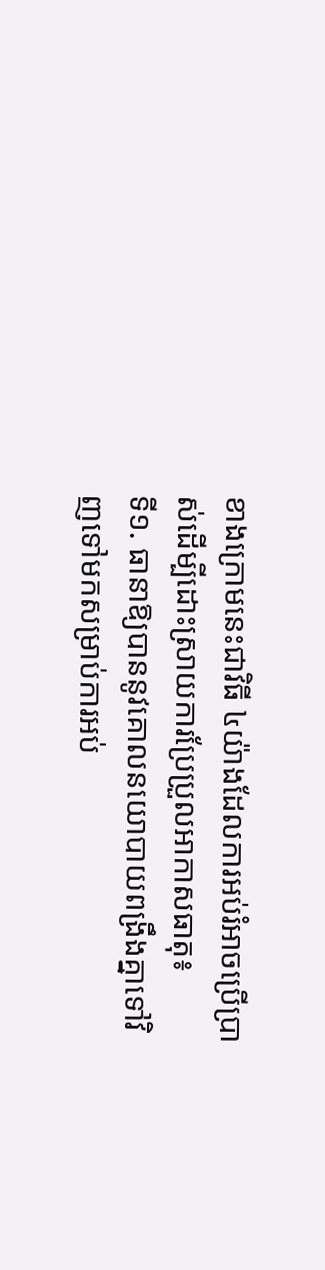ខាងក្រោមនេះជាវិធី ៤យ៉ាងដែលការអប់រំអាចប្រើប្រាស់ដើម្បីដោះស្រាយការប្រែប្រួលអាកាសធាតុ៖
ទី១. ធានាឱ្យបាននូវគោលនយោបាយពង្រឹងគ្នាទៅវិញទៅមកសម្រាប់ការអប់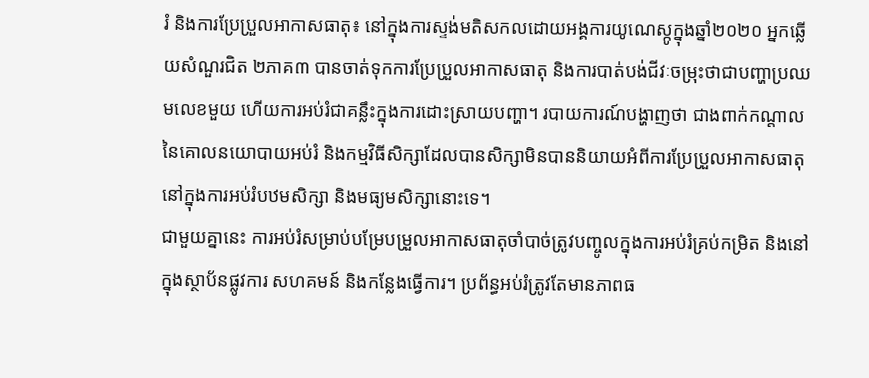រំ និងការប្រែប្រួលអាកាសធាតុ៖ នៅក្នុងការស្ទង់មតិសកលដោយអង្គការយូណេស្កូក្នុងឆ្នាំ២០២០ អ្នកឆ្លើយសំណួរជិត ២ភាគ៣ បានចាត់ទុកការប្រែប្រួលអាកាសធាតុ និងការបាត់បង់ជីវៈចម្រុះថាជាបញ្ហាប្រឈមលេខមួយ ហើយការអប់រំជាគន្លឹះក្នុងការដោះស្រាយបញ្ហា។ របាយការណ៍បង្ហាញថា ជាងពាក់កណ្តាលនៃគោលនយោបាយអប់រំ និងកម្មវិធីសិក្សាដែលបានសិក្សាមិនបាននិយាយអំពីការប្រែប្រួលអាកាសធាតុនៅក្នុងការអប់រំបឋមសិក្សា និងមធ្យមសិក្សានោះទេ។
ជាមួយគ្នានេះ ការអប់រំសម្រាប់បម្រែបម្រួលអាកាសធាតុចាំបាច់ត្រូវបញ្ចូលក្នុងការអប់រំគ្រប់កម្រិត និងនៅក្នុងស្ថាប័នផ្លូវការ សហគមន៍ និងកន្លែងធ្វើការ។ ប្រព័ន្ធអប់រំត្រូវតែមានភាពធ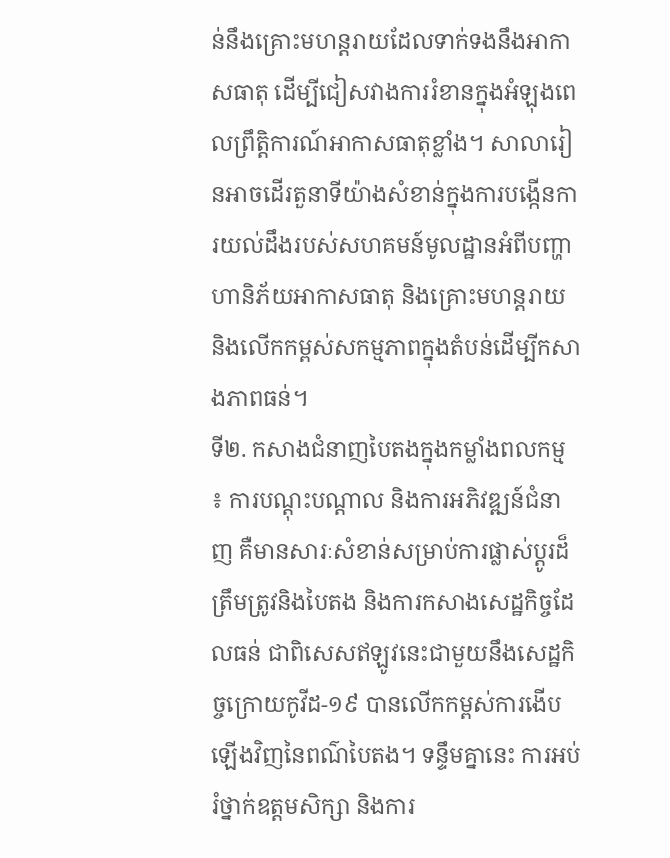ន់នឹងគ្រោះមហន្តរាយដែលទាក់ទងនឹងអាកាសធាតុ ដើម្បីជៀសវាងការរំខានក្នុងអំឡុងពេលព្រឹត្តិការណ៍អាកាសធាតុខ្លាំង។ សាលារៀនអាចដើរតួនាទីយ៉ាងសំខាន់ក្នុងការបង្កើនការយល់ដឹងរបស់សហគមន៍មូលដ្ឋានអំពីបញ្ហាហានិភ័យអាកាសធាតុ និងគ្រោះមហន្តរាយ និងលើកកម្ពស់សកម្មភាពក្នុងតំបន់ដើម្បីកសាងភាពធន់។
ទី២. កសាងជំនាញបៃតងក្នុងកម្លាំងពលកម្ម ៖ ការបណ្តុះបណ្តាល និងការអភិវឌ្ឍន៍ជំនាញ គឺមានសារៈសំខាន់សម្រាប់ការផ្លាស់ប្តូរដ៏ត្រឹមត្រូវនិងបៃតង និងការកសាងសេដ្ឋកិច្ចដែលធន់ ជាពិសេសឥឡូវនេះជាមួយនឹងសេដ្ឋកិច្ចក្រោយកូវីដ-១៩ បានលើកកម្ពស់ការងើបឡើងវិញនៃពណ៌បៃតង។ ទន្ទឹមគ្នានេះ ការអប់រំថ្នាក់ឧត្តមសិក្សា និងការ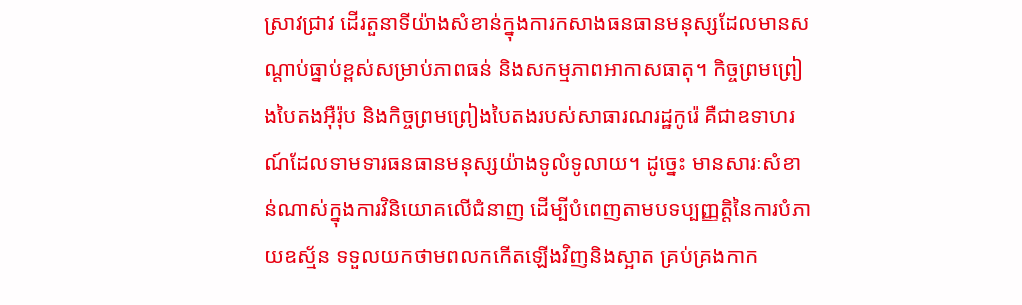ស្រាវជ្រាវ ដើរតួនាទីយ៉ាងសំខាន់ក្នុងការកសាងធនធានមនុស្សដែលមានសណ្តាប់ធ្នាប់ខ្ពស់សម្រាប់ភាពធន់ និងសកម្មភាពអាកាសធាតុ។ កិច្ចព្រមព្រៀងបៃតងអ៊ឺរ៉ុប និងកិច្ចព្រមព្រៀងបៃតងរបស់សាធារណរដ្ឋកូរ៉េ គឺជាឧទាហរណ៍ដែលទាមទារធនធានមនុស្សយ៉ាងទូលំទូលាយ។ ដូច្នេះ មានសារៈសំខាន់ណាស់ក្នុងការវិនិយោគលើជំនាញ ដើម្បីបំពេញតាមបទប្បញ្ញត្តិនៃការបំភាយឧស្ម័ន ទទួលយកថាមពលកកើតឡើងវិញនិងស្អាត គ្រប់គ្រងកាក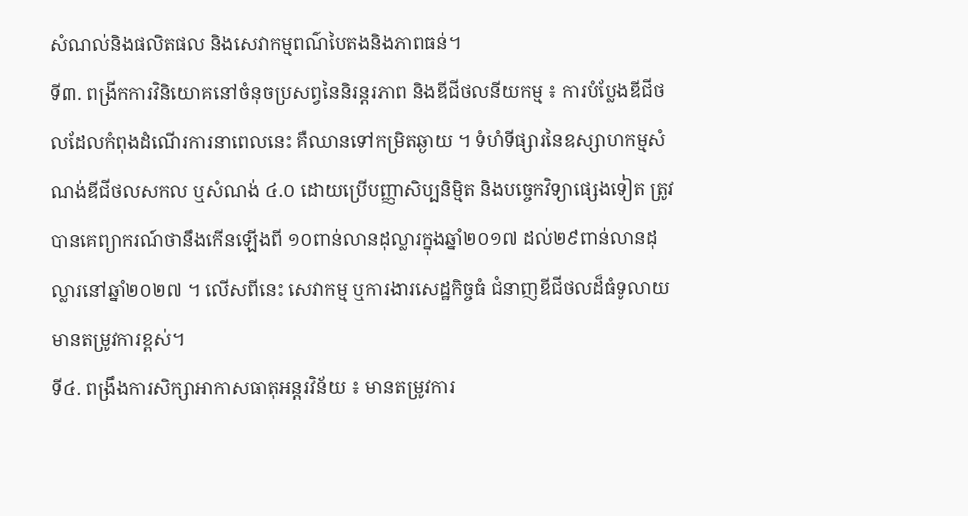សំណល់និងផលិតផល និងសេវាកម្មពណ៌បៃតងនិងភាពធន់។
ទី៣. ពង្រីកការវិនិយោគនៅចំនុចប្រសព្វនៃនិរន្តរភាព និងឌីជីថលនីយកម្ម ៖ ការបំប្លែងឌីជីថលដែលកំពុងដំណើរការនាពេលនេះ គឺឈានទៅកម្រិតឆ្ងាយ ។ ទំហំទីផ្សារនៃឧស្សាហកម្មសំណង់ឌីជីថលសកល ឬសំណង់ ៤.០ ដោយប្រើបញ្ញាសិប្បនិម្មិត និងបច្ចេកវិទ្យាផ្សេងទៀត ត្រូវបានគេព្យាករណ៍ថានឹងកើនឡើងពី ១០ពាន់លានដុល្លារក្នុងឆ្នាំ២០១៧ ដល់២៩ពាន់លានដុល្លារនៅឆ្នាំ២០២៧ ។ លើសពីនេះ សេវាកម្ម ឬការងារសេដ្ឋកិច្ចធំ ជំនាញឌីជីថលដ៏ធំទូលាយមានតម្រូវការខ្ពស់។
ទី៤. ពង្រឹងការសិក្សាអាកាសធាតុអន្តរវិន័យ ៖ មានតម្រូវការ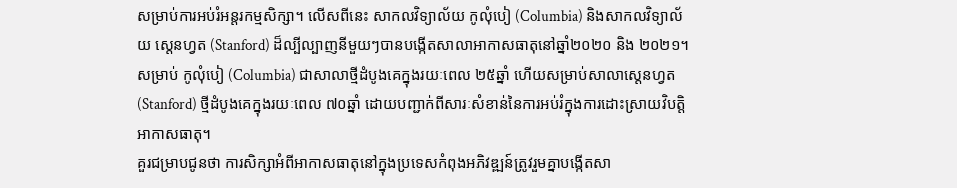សម្រាប់ការអប់រំអន្តរកម្មសិក្សា។ លើសពីនេះ សាកលវិទ្យាល័យ កូលុំបៀ (Columbia) និងសាកលវិទ្យាល័យ ស្តេនហ្វត (Stanford) ដ៏ល្បីល្បាញនីមួយៗបានបង្កើតសាលាអាកាសធាតុនៅឆ្នាំ២០២០ និង ២០២១។ សម្រាប់ កូលុំបៀ (Columbia) ជាសាលាថ្មីដំបូងគេក្នុងរយៈពេល ២៥ឆ្នាំ ហើយសម្រាប់សាលាស្តេនហ្វត (Stanford) ថ្មីដំបូងគេក្នុងរយៈពេល ៧០ឆ្នាំ ដោយបញ្ជាក់ពីសារៈសំខាន់នៃការអប់រំក្នុងការដោះស្រាយវិបត្តិអាកាសធាតុ។
គួរជម្រាបជូនថា ការសិក្សាអំពីអាកាសធាតុនៅក្នុងប្រទេសកំពុងអភិវឌ្ឍន៍ត្រូវរួមគ្នាបង្កើតសា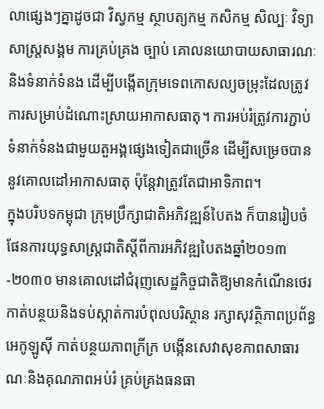លាផ្សេងៗគ្នាដូចជា វិស្វកម្ម ស្ថាបត្យកម្ម កសិកម្ម សិល្បៈ វិទ្យាសាស្ត្រសង្គម ការគ្រប់គ្រង ច្បាប់ គោលនយោបាយសាធារណៈ និងទំនាក់ទំនង ដើម្បីបង្កើតក្រុមទេពកោសល្យចម្រុះដែលត្រូវការសម្រាប់ដំណោះស្រាយអាកាសធាតុ។ ការអប់រំត្រូវការភ្ជាប់ទំនាក់ទំនងជាមួយតួអង្គផ្សេងទៀតជាច្រើន ដើម្បីសម្រេចបាននូវគោលដៅអាកាសធាតុ ប៉ុន្តែវាត្រូវតែជាអាទិភាព។
ក្នុងបរិបទកម្ពុជា ក្រុមប្រឹក្សាជាតិអភិវឌ្ឍន៍បៃតង ក៏បានរៀបចំផែនការយុទ្ធសាស្រ្តជាតិស្ដីពីការអភិវឌ្ឍបៃតងឆ្នាំ២០១៣-២០៣០ មានគោលដៅជំរុញសេដ្ឋកិច្ចជាតិឱ្យមានកំណើនថេរ កាត់បន្ថយនិងទប់ស្កាត់ការបំពុលបរិស្ថាន រក្សាសុវត្ថិភាពប្រព័ន្ធអេកូឡូស៊ី កាត់បន្ថយភាពក្រីក្រ បង្កើនសេវាសុខភាពសាធារណៈនិងគុណភាពអប់រំ គ្រប់គ្រងធនធា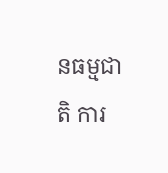នធម្មជាតិ ការ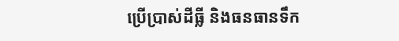ប្រើប្រាស់ដីធ្លី និងធនធានទឹក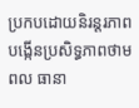ប្រកបដោយនិរន្តរភាព បង្កើនប្រសិទ្ធភាពថាមពល ធានា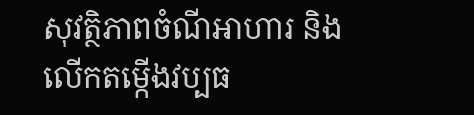សុវត្ថិភាពចំណីអាហារ និងលើកតម្កើងវប្បធ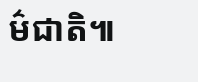ម៌ជាតិ៕